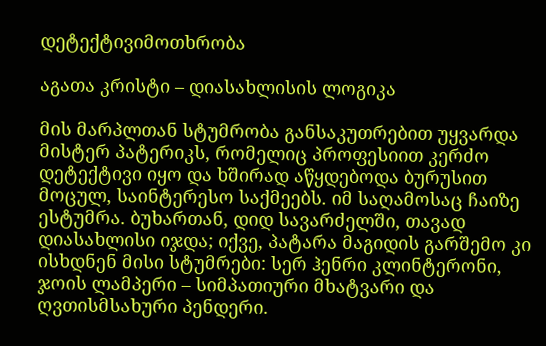დეტექტივიმოთხრობა

აგათა კრისტი – დიასახლისის ლოგიკა

მის მარპლთან სტუმრობა განსაკუთრებით უყვარდა მისტერ პატერიკს, რომელიც პროფესიით კერძო დეტექტივი იყო და ხშირად აწყდებოდა ბურუსით მოცულ, საინტერესო საქმეებს. იმ საღამოსაც ჩაიზე ესტუმრა. ბუხართან, დიდ სავარძელში, თავად დიასახლისი იჯდა; იქვე, პატარა მაგიდის გარშემო კი ისხდნენ მისი სტუმრები: სერ ჰენრი კლინტერონი, ჯოის ლამპერი – სიმპათიური მხატვარი და ღვთისმსახური პენდერი.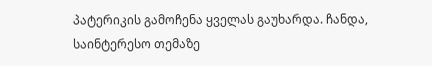პატერიკის გამოჩენა ყველას გაუხარდა. ჩანდა, საინტერესო თემაზე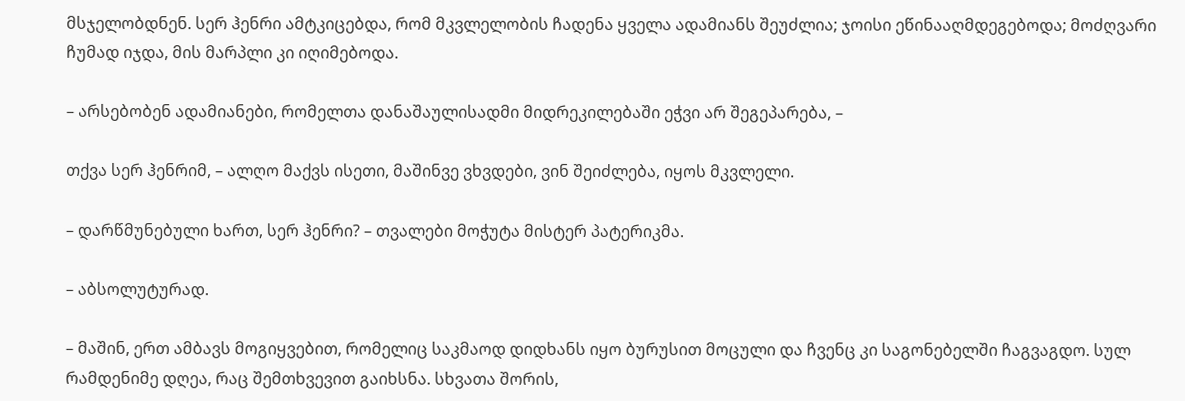მსჯელობდნენ. სერ ჰენრი ამტკიცებდა, რომ მკვლელობის ჩადენა ყველა ადამიანს შეუძლია; ჯოისი ეწინააღმდეგებოდა; მოძღვარი ჩუმად იჯდა, მის მარპლი კი იღიმებოდა.

– არსებობენ ადამიანები, რომელთა დანაშაულისადმი მიდრეკილებაში ეჭვი არ შეგეპარება, –

თქვა სერ ჰენრიმ, – ალღო მაქვს ისეთი, მაშინვე ვხვდები, ვინ შეიძლება, იყოს მკვლელი.

– დარწმუნებული ხართ, სერ ჰენრი? – თვალები მოჭუტა მისტერ პატერიკმა.

– აბსოლუტურად.

– მაშინ, ერთ ამბავს მოგიყვებით, რომელიც საკმაოდ დიდხანს იყო ბურუსით მოცული და ჩვენც კი საგონებელში ჩაგვაგდო. სულ რამდენიმე დღეა, რაც შემთხვევით გაიხსნა. სხვათა შორის,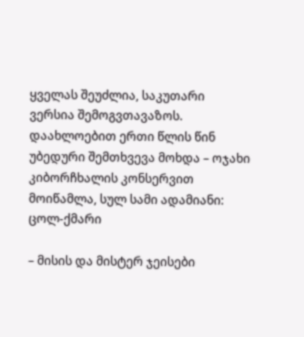ყველას შეუძლია, საკუთარი ვერსია შემოგვთავაზოს. დაახლოებით ერთი წლის წინ უბედური შემთხვევა მოხდა – ოჯახი კიბორჩხალის კონსერვით მოიწამლა, სულ სამი ადამიანი: ცოლ-ქმარი

– მისის და მისტერ ჯეისები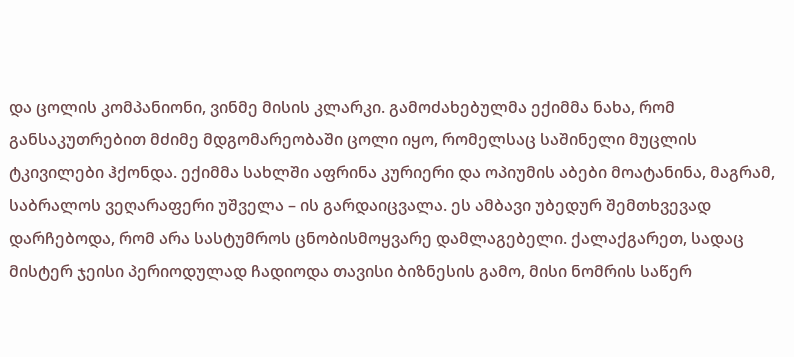და ცოლის კომპანიონი, ვინმე მისის კლარკი. გამოძახებულმა ექიმმა ნახა, რომ განსაკუთრებით მძიმე მდგომარეობაში ცოლი იყო, რომელსაც საშინელი მუცლის ტკივილები ჰქონდა. ექიმმა სახლში აფრინა კურიერი და ოპიუმის აბები მოატანინა, მაგრამ, საბრალოს ვეღარაფერი უშველა – ის გარდაიცვალა. ეს ამბავი უბედურ შემთხვევად დარჩებოდა, რომ არა სასტუმროს ცნობისმოყვარე დამლაგებელი. ქალაქგარეთ, სადაც მისტერ ჯეისი პერიოდულად ჩადიოდა თავისი ბიზნესის გამო, მისი ნომრის საწერ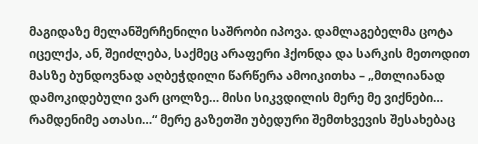მაგიდაზე მელანშერჩენილი საშრობი იპოვა. დამლაგებელმა ცოტა იცელქა, ან, შეიძლება, საქმეც არაფერი ჰქონდა და სარკის მეთოდით მასზე ბუნდოვნად აღბეჭდილი წარწერა ამოიკითხა – „მთლიანად დამოკიდებული ვარ ცოლზე… მისი სიკვდილის მერე მე ვიქნები… რამდენიმე ათასი…“ მერე გაზეთში უბედური შემთხვევის შესახებაც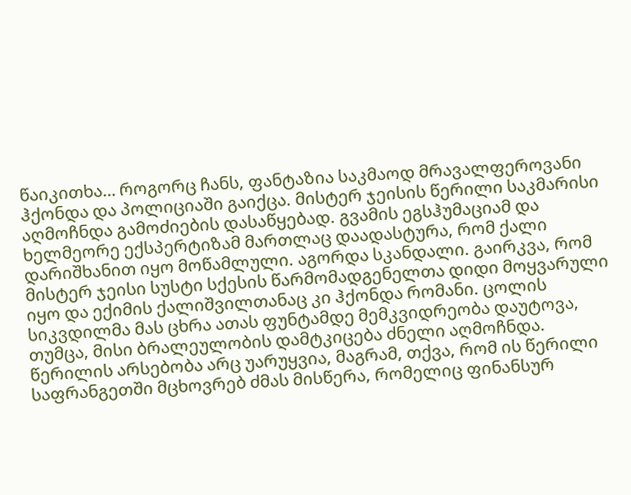წაიკითხა… როგორც ჩანს, ფანტაზია საკმაოდ მრავალფეროვანი ჰქონდა და პოლიციაში გაიქცა. მისტერ ჯეისის წერილი საკმარისი აღმოჩნდა გამოძიების დასაწყებად. გვამის ეგსჰუმაციამ და ხელმეორე ექსპერტიზამ მართლაც დაადასტურა, რომ ქალი დარიშხანით იყო მოწამლული. აგორდა სკანდალი. გაირკვა, რომ მისტერ ჯეისი სუსტი სქესის წარმომადგენელთა დიდი მოყვარული იყო და ექიმის ქალიშვილთანაც კი ჰქონდა რომანი. ცოლის სიკვდილმა მას ცხრა ათას ფუნტამდე მემკვიდრეობა დაუტოვა, თუმცა, მისი ბრალეულობის დამტკიცება ძნელი აღმოჩნდა. წერილის არსებობა არც უარუყვია, მაგრამ, თქვა, რომ ის წერილი საფრანგეთში მცხოვრებ ძმას მისწერა, რომელიც ფინანსურ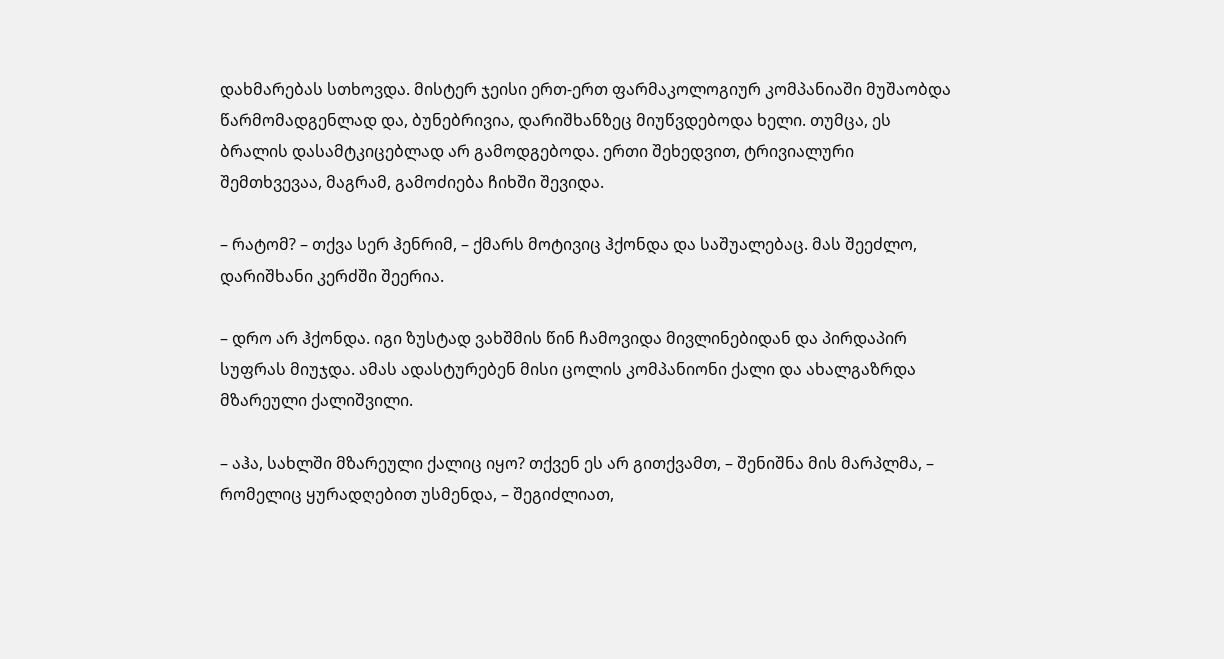დახმარებას სთხოვდა. მისტერ ჯეისი ერთ-ერთ ფარმაკოლოგიურ კომპანიაში მუშაობდა წარმომადგენლად და, ბუნებრივია, დარიშხანზეც მიუწვდებოდა ხელი. თუმცა, ეს ბრალის დასამტკიცებლად არ გამოდგებოდა. ერთი შეხედვით, ტრივიალური შემთხვევაა, მაგრამ, გამოძიება ჩიხში შევიდა.

– რატომ? – თქვა სერ ჰენრიმ, – ქმარს მოტივიც ჰქონდა და საშუალებაც. მას შეეძლო, დარიშხანი კერძში შეერია.

– დრო არ ჰქონდა. იგი ზუსტად ვახშმის წინ ჩამოვიდა მივლინებიდან და პირდაპირ სუფრას მიუჯდა. ამას ადასტურებენ მისი ცოლის კომპანიონი ქალი და ახალგაზრდა მზარეული ქალიშვილი.

– აჰა, სახლში მზარეული ქალიც იყო? თქვენ ეს არ გითქვამთ, – შენიშნა მის მარპლმა, – რომელიც ყურადღებით უსმენდა, – შეგიძლიათ,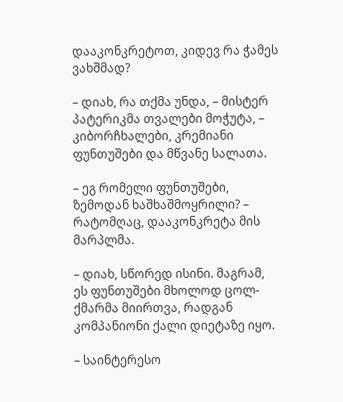დააკონკრეტოთ, კიდევ რა ჭამეს ვახშმად?

– დიახ, რა თქმა უნდა, – მისტერ პატერიკმა თვალები მოჭუტა, – კიბორჩხალები, კრემიანი ფუნთუშები და მწვანე სალათა.

– ეგ რომელი ფუნთუშები, ზემოდან ხაშხაშმოყრილი? – რატომღაც, დააკონკრეტა მის მარპლმა.

– დიახ, სწორედ ისინი. მაგრამ, ეს ფუნთუშები მხოლოდ ცოლ-ქმარმა მიირთვა, რადგან კომპანიონი ქალი დიეტაზე იყო.

– საინტერესო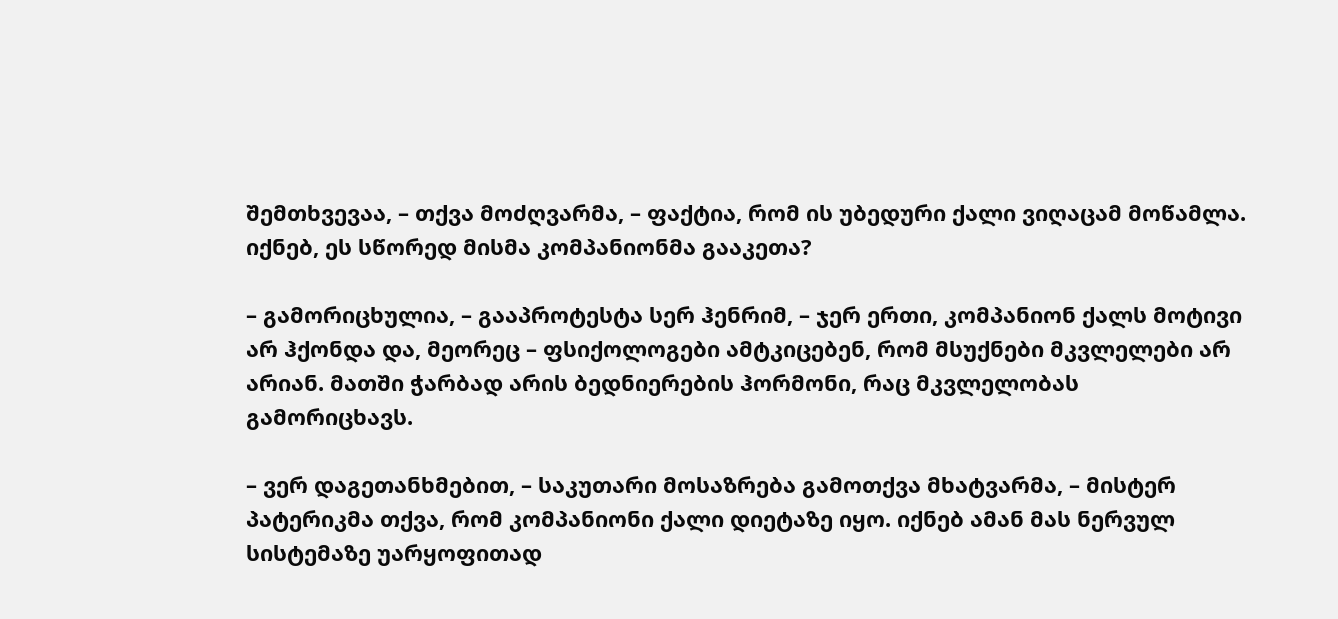შემთხვევაა, – თქვა მოძღვარმა, – ფაქტია, რომ ის უბედური ქალი ვიღაცამ მოწამლა. იქნებ, ეს სწორედ მისმა კომპანიონმა გააკეთა?

– გამორიცხულია, – გააპროტესტა სერ ჰენრიმ, – ჯერ ერთი, კომპანიონ ქალს მოტივი არ ჰქონდა და, მეორეც – ფსიქოლოგები ამტკიცებენ, რომ მსუქნები მკვლელები არ არიან. მათში ჭარბად არის ბედნიერების ჰორმონი, რაც მკვლელობას გამორიცხავს.

– ვერ დაგეთანხმებით, – საკუთარი მოსაზრება გამოთქვა მხატვარმა, – მისტერ პატერიკმა თქვა, რომ კომპანიონი ქალი დიეტაზე იყო. იქნებ ამან მას ნერვულ სისტემაზე უარყოფითად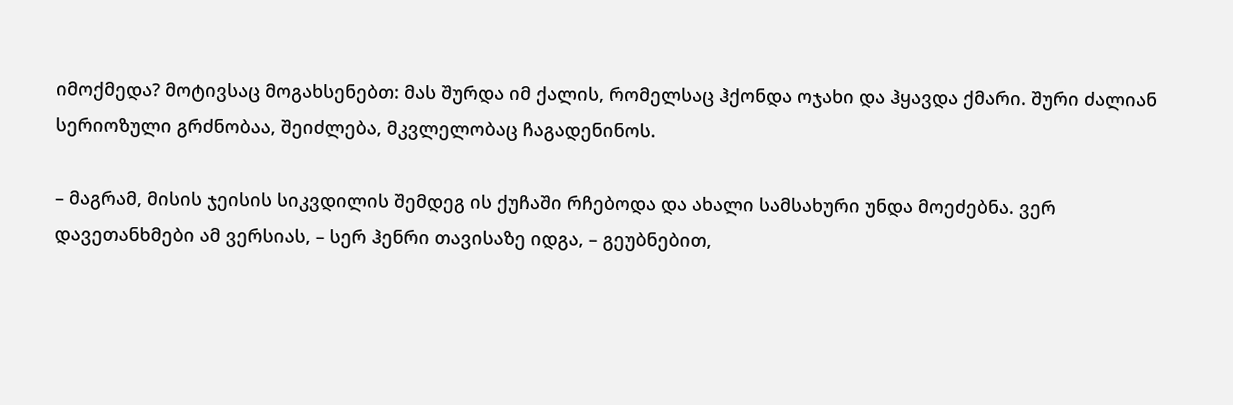იმოქმედა? მოტივსაც მოგახსენებთ: მას შურდა იმ ქალის, რომელსაც ჰქონდა ოჯახი და ჰყავდა ქმარი. შური ძალიან სერიოზული გრძნობაა, შეიძლება, მკვლელობაც ჩაგადენინოს.

– მაგრამ, მისის ჯეისის სიკვდილის შემდეგ ის ქუჩაში რჩებოდა და ახალი სამსახური უნდა მოეძებნა. ვერ დავეთანხმები ამ ვერსიას, – სერ ჰენრი თავისაზე იდგა, – გეუბნებით,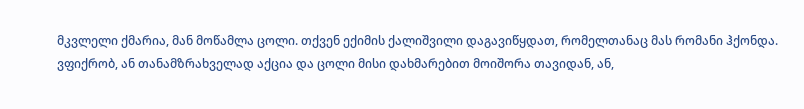მკვლელი ქმარია, მან მოწამლა ცოლი. თქვენ ექიმის ქალიშვილი დაგავიწყდათ, რომელთანაც მას რომანი ჰქონდა. ვფიქრობ, ან თანამზრახველად აქცია და ცოლი მისი დახმარებით მოიშორა თავიდან, ან,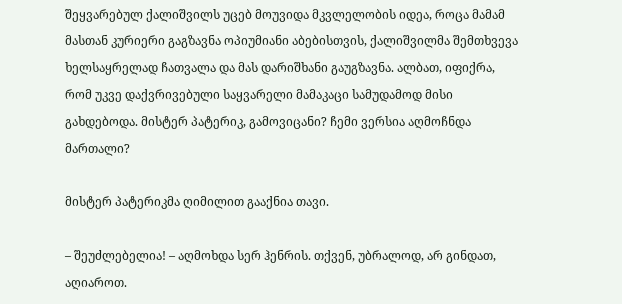შეყვარებულ ქალიშვილს უცებ მოუვიდა მკვლელობის იდეა, როცა მამამ მასთან კურიერი გაგზავნა ოპიუმიანი აბებისთვის, ქალიშვილმა შემთხვევა ხელსაყრელად ჩათვალა და მას დარიშხანი გაუგზავნა. ალბათ, იფიქრა, რომ უკვე დაქვრივებული საყვარელი მამაკაცი სამუდამოდ მისი გახდებოდა. მისტერ პატერიკ, გამოვიცანი? ჩემი ვერსია აღმოჩნდა მართალი?

მისტერ პატერიკმა ღიმილით გააქნია თავი.

– შეუძლებელია! – აღმოხდა სერ ჰენრის. თქვენ, უბრალოდ, არ გინდათ, აღიაროთ.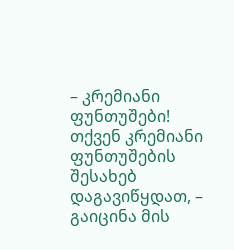– კრემიანი ფუნთუშები! თქვენ კრემიანი ფუნთუშების შესახებ დაგავიწყდათ, – გაიცინა მის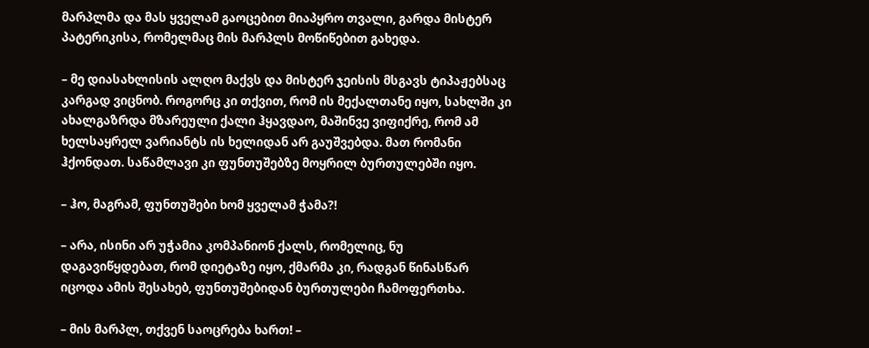მარპლმა და მას ყველამ გაოცებით მიაპყრო თვალი, გარდა მისტერ პატერიკისა, რომელმაც მის მარპლს მოწიწებით გახედა.

– მე დიასახლისის ალღო მაქვს და მისტერ ჯეისის მსგავს ტიპაჟებსაც კარგად ვიცნობ. როგორც კი თქვით, რომ ის მექალთანე იყო, სახლში კი ახალგაზრდა მზარეული ქალი ჰყავდაო, მაშინვე ვიფიქრე, რომ ამ ხელსაყრელ ვარიანტს ის ხელიდან არ გაუშვებდა. მათ რომანი ჰქონდათ. საწამლავი კი ფუნთუშებზე მოყრილ ბურთულებში იყო.

– ჰო, მაგრამ, ფუნთუშები ხომ ყველამ ჭამა?!

– არა, ისინი არ უჭამია კომპანიონ ქალს, რომელიც, ნუ დაგავიწყდებათ, რომ დიეტაზე იყო, ქმარმა კი, რადგან წინასწარ იცოდა ამის შესახებ, ფუნთუშებიდან ბურთულები ჩამოფერთხა.

– მის მარპლ, თქვენ საოცრება ხართ! –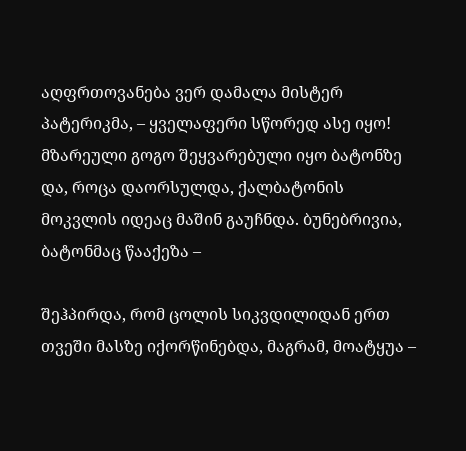აღფრთოვანება ვერ დამალა მისტერ პატერიკმა, – ყველაფერი სწორედ ასე იყო! მზარეული გოგო შეყვარებული იყო ბატონზე და, როცა დაორსულდა, ქალბატონის მოკვლის იდეაც მაშინ გაუჩნდა. ბუნებრივია, ბატონმაც წააქეზა –

შეჰპირდა, რომ ცოლის სიკვდილიდან ერთ თვეში მასზე იქორწინებდა, მაგრამ, მოატყუა –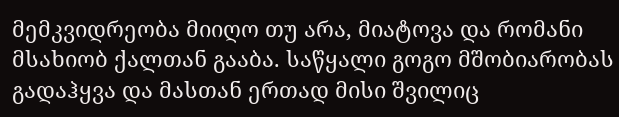მემკვიდრეობა მიიღო თუ არა, მიატოვა და რომანი მსახიობ ქალთან გააბა. საწყალი გოგო მშობიარობას გადაჰყვა და მასთან ერთად მისი შვილიც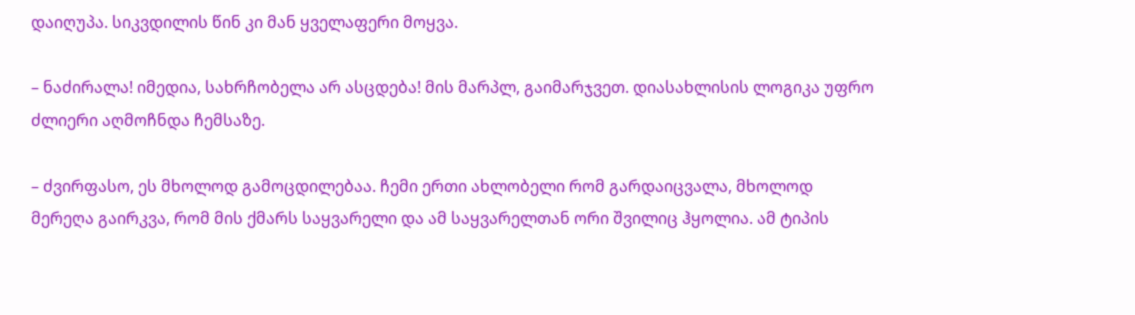დაიღუპა. სიკვდილის წინ კი მან ყველაფერი მოყვა.

– ნაძირალა! იმედია, სახრჩობელა არ ასცდება! მის მარპლ, გაიმარჯვეთ. დიასახლისის ლოგიკა უფრო ძლიერი აღმოჩნდა ჩემსაზე.

– ძვირფასო, ეს მხოლოდ გამოცდილებაა. ჩემი ერთი ახლობელი რომ გარდაიცვალა, მხოლოდ მერეღა გაირკვა, რომ მის ქმარს საყვარელი და ამ საყვარელთან ორი შვილიც ჰყოლია. ამ ტიპის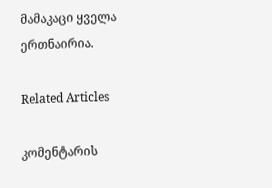მამაკაცი ყველა ერთნაირია.

Related Articles

კომენტარის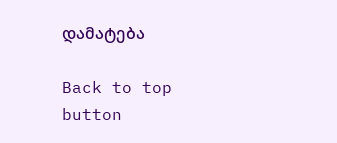დამატება

Back to top button